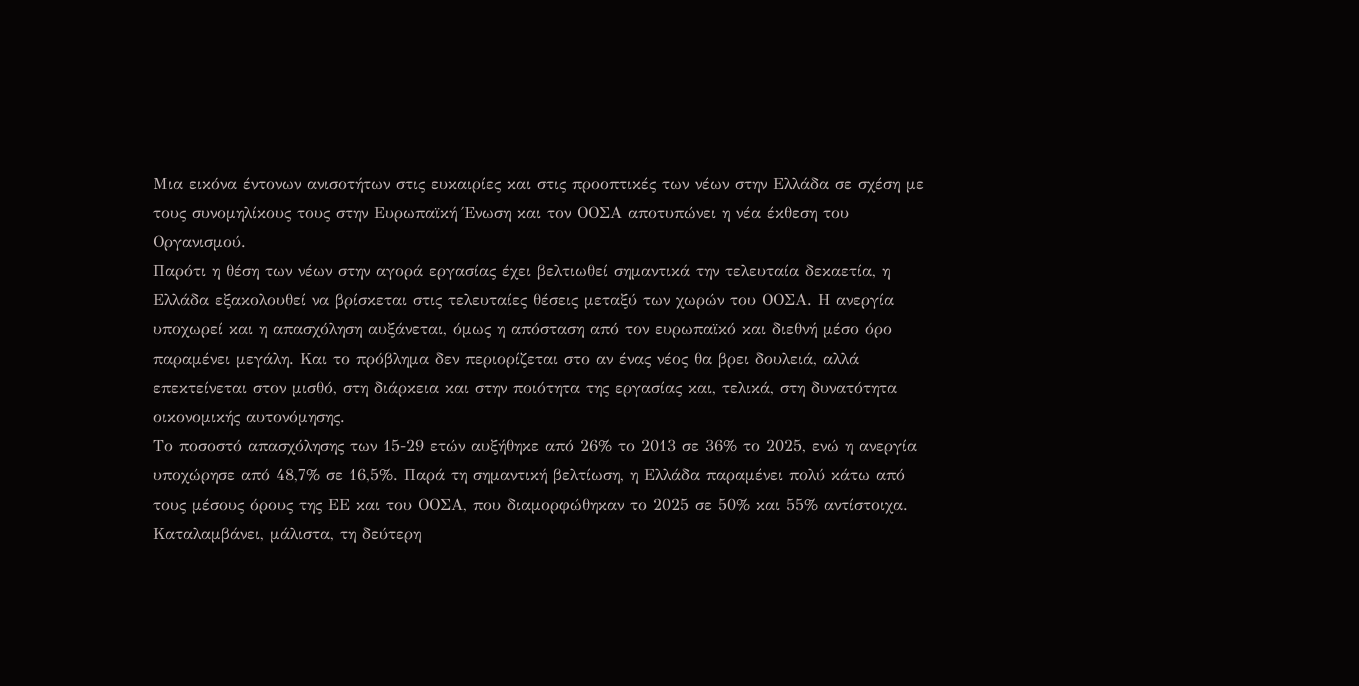Μια εικόνα έντονων ανισοτήτων στις ευκαιρίες και στις προοπτικές των νέων στην Ελλάδα σε σχέση με τους συνομηλίκους τους στην Ευρωπαϊκή Ένωση και τον ΟΟΣΑ αποτυπώνει η νέα έκθεση του Οργανισμού.
Παρότι η θέση των νέων στην αγορά εργασίας έχει βελτιωθεί σημαντικά την τελευταία δεκαετία, η Ελλάδα εξακολουθεί να βρίσκεται στις τελευταίες θέσεις μεταξύ των χωρών του ΟΟΣΑ. Η ανεργία υποχωρεί και η απασχόληση αυξάνεται, όμως η απόσταση από τον ευρωπαϊκό και διεθνή μέσο όρο παραμένει μεγάλη. Και το πρόβλημα δεν περιορίζεται στο αν ένας νέος θα βρει δουλειά, αλλά επεκτείνεται στον μισθό, στη διάρκεια και στην ποιότητα της εργασίας και, τελικά, στη δυνατότητα οικονομικής αυτονόμησης.
Το ποσοστό απασχόλησης των 15-29 ετών αυξήθηκε από 26% το 2013 σε 36% το 2025, ενώ η ανεργία υποχώρησε από 48,7% σε 16,5%. Παρά τη σημαντική βελτίωση, η Ελλάδα παραμένει πολύ κάτω από τους μέσους όρους της ΕΕ και του ΟΟΣΑ, που διαμορφώθηκαν το 2025 σε 50% και 55% αντίστοιχα. Καταλαμβάνει, μάλιστα, τη δεύτερη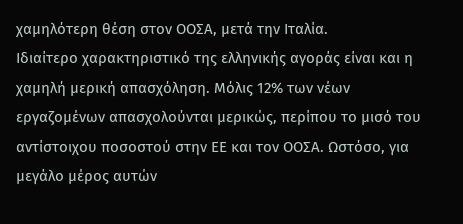χαμηλότερη θέση στον ΟΟΣΑ, μετά την Ιταλία.
Ιδιαίτερο χαρακτηριστικό της ελληνικής αγοράς είναι και η χαμηλή μερική απασχόληση. Μόλις 12% των νέων εργαζομένων απασχολούνται μερικώς, περίπου το μισό του αντίστοιχου ποσοστού στην ΕΕ και τον ΟΟΣΑ. Ωστόσο, για μεγάλο μέρος αυτών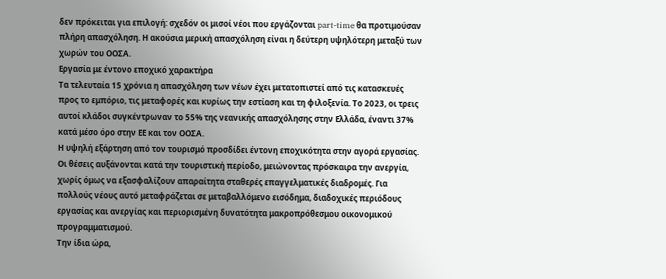δεν πρόκειται για επιλογή: σχεδόν οι μισοί νέοι που εργάζονται part-time θα προτιμούσαν πλήρη απασχόληση. Η ακούσια μερική απασχόληση είναι η δεύτερη υψηλότερη μεταξύ των χωρών του ΟΟΣΑ.
Εργασία με έντονο εποχικό χαρακτήρα
Τα τελευταία 15 χρόνια η απασχόληση των νέων έχει μετατοπιστεί από τις κατασκευές προς το εμπόριο, τις μεταφορές και κυρίως την εστίαση και τη φιλοξενία. Το 2023, οι τρεις αυτοί κλάδοι συγκέντρωναν το 55% της νεανικής απασχόλησης στην Ελλάδα, έναντι 37% κατά μέσο όρο στην ΕΕ και τον ΟΟΣΑ.
Η υψηλή εξάρτηση από τον τουρισμό προσδίδει έντονη εποχικότητα στην αγορά εργασίας. Οι θέσεις αυξάνονται κατά την τουριστική περίοδο, μειώνοντας πρόσκαιρα την ανεργία, χωρίς όμως να εξασφαλίζουν απαραίτητα σταθερές επαγγελματικές διαδρομές. Για πολλούς νέους αυτό μεταφράζεται σε μεταβαλλόμενο εισόδημα, διαδοχικές περιόδους εργασίας και ανεργίας και περιορισμένη δυνατότητα μακροπρόθεσμου οικονομικού προγραμματισμού.
Την ίδια ώρα,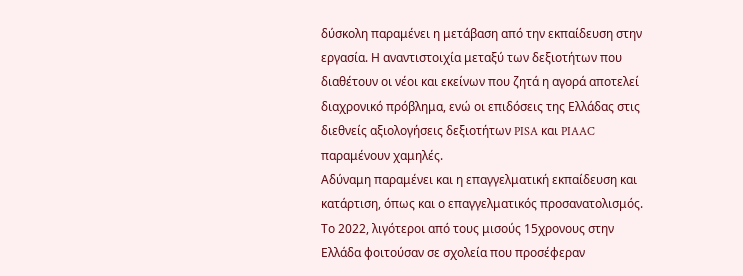δύσκολη παραμένει η μετάβαση από την εκπαίδευση στην εργασία. Η αναντιστοιχία μεταξύ των δεξιοτήτων που διαθέτουν οι νέοι και εκείνων που ζητά η αγορά αποτελεί διαχρονικό πρόβλημα, ενώ οι επιδόσεις της Ελλάδας στις διεθνείς αξιολογήσεις δεξιοτήτων PISA και PIAAC παραμένουν χαμηλές.
Αδύναμη παραμένει και η επαγγελματική εκπαίδευση και κατάρτιση, όπως και ο επαγγελματικός προσανατολισμός. Το 2022, λιγότεροι από τους μισούς 15χρονους στην Ελλάδα φοιτούσαν σε σχολεία που προσέφεραν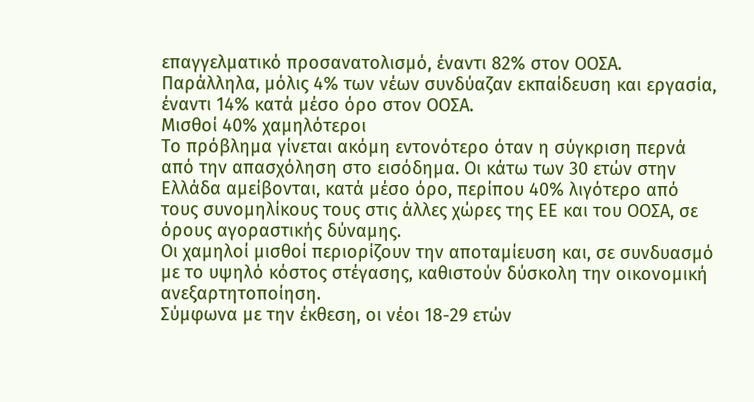επαγγελματικό προσανατολισμό, έναντι 82% στον ΟΟΣΑ. Παράλληλα, μόλις 4% των νέων συνδύαζαν εκπαίδευση και εργασία, έναντι 14% κατά μέσο όρο στον ΟΟΣΑ.
Μισθοί 40% χαμηλότεροι
Το πρόβλημα γίνεται ακόμη εντονότερο όταν η σύγκριση περνά από την απασχόληση στο εισόδημα. Οι κάτω των 30 ετών στην Ελλάδα αμείβονται, κατά μέσο όρο, περίπου 40% λιγότερο από τους συνομηλίκους τους στις άλλες χώρες της ΕΕ και του ΟΟΣΑ, σε όρους αγοραστικής δύναμης.
Οι χαμηλοί μισθοί περιορίζουν την αποταμίευση και, σε συνδυασμό με το υψηλό κόστος στέγασης, καθιστούν δύσκολη την οικονομική ανεξαρτητοποίηση.
Σύμφωνα με την έκθεση, οι νέοι 18-29 ετών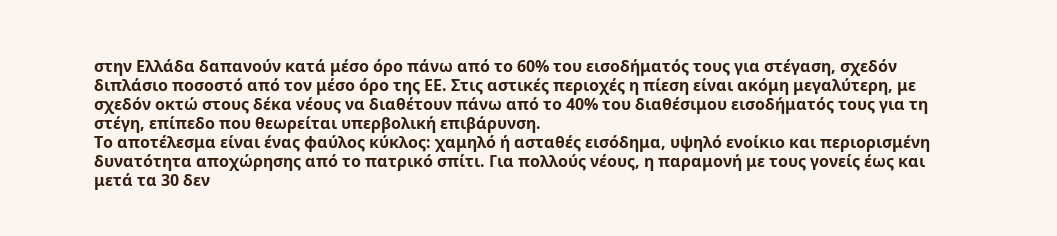στην Ελλάδα δαπανούν κατά μέσο όρο πάνω από το 60% του εισοδήματός τους για στέγαση, σχεδόν διπλάσιο ποσοστό από τον μέσο όρο της ΕΕ. Στις αστικές περιοχές η πίεση είναι ακόμη μεγαλύτερη, με σχεδόν οκτώ στους δέκα νέους να διαθέτουν πάνω από το 40% του διαθέσιμου εισοδήματός τους για τη στέγη, επίπεδο που θεωρείται υπερβολική επιβάρυνση.
Το αποτέλεσμα είναι ένας φαύλος κύκλος: χαμηλό ή ασταθές εισόδημα, υψηλό ενοίκιο και περιορισμένη δυνατότητα αποχώρησης από το πατρικό σπίτι. Για πολλούς νέους, η παραμονή με τους γονείς έως και μετά τα 30 δεν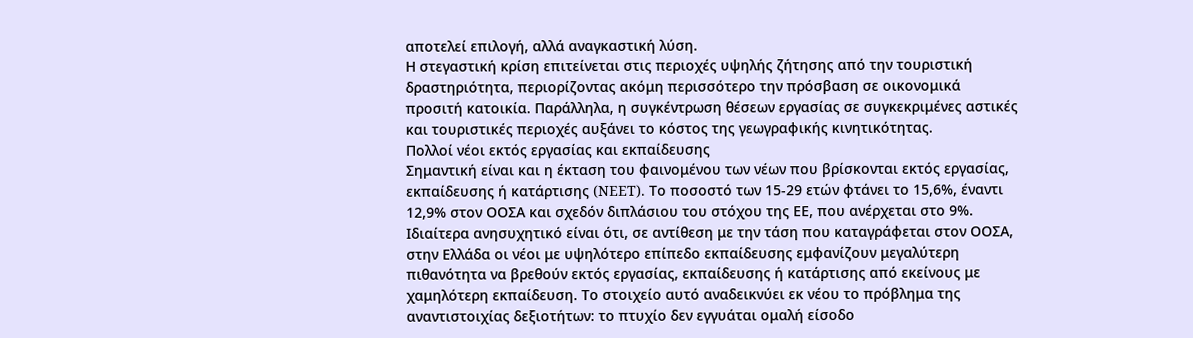αποτελεί επιλογή, αλλά αναγκαστική λύση.
Η στεγαστική κρίση επιτείνεται στις περιοχές υψηλής ζήτησης από την τουριστική δραστηριότητα, περιορίζοντας ακόμη περισσότερο την πρόσβαση σε οικονομικά προσιτή κατοικία. Παράλληλα, η συγκέντρωση θέσεων εργασίας σε συγκεκριμένες αστικές και τουριστικές περιοχές αυξάνει το κόστος της γεωγραφικής κινητικότητας.
Πολλοί νέοι εκτός εργασίας και εκπαίδευσης
Σημαντική είναι και η έκταση του φαινομένου των νέων που βρίσκονται εκτός εργασίας, εκπαίδευσης ή κατάρτισης (NEET). Το ποσοστό των 15-29 ετών φτάνει το 15,6%, έναντι 12,9% στον ΟΟΣΑ και σχεδόν διπλάσιου του στόχου της ΕΕ, που ανέρχεται στο 9%.
Ιδιαίτερα ανησυχητικό είναι ότι, σε αντίθεση με την τάση που καταγράφεται στον ΟΟΣΑ, στην Ελλάδα οι νέοι με υψηλότερο επίπεδο εκπαίδευσης εμφανίζουν μεγαλύτερη πιθανότητα να βρεθούν εκτός εργασίας, εκπαίδευσης ή κατάρτισης από εκείνους με χαμηλότερη εκπαίδευση. Το στοιχείο αυτό αναδεικνύει εκ νέου το πρόβλημα της αναντιστοιχίας δεξιοτήτων: το πτυχίο δεν εγγυάται ομαλή είσοδο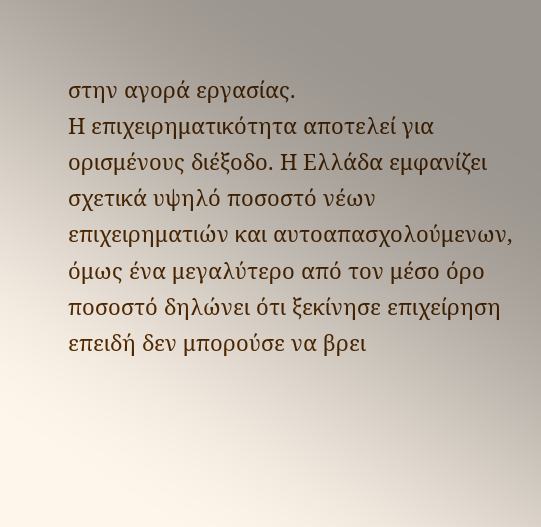στην αγορά εργασίας.
Η επιχειρηματικότητα αποτελεί για ορισμένους διέξοδο. Η Ελλάδα εμφανίζει σχετικά υψηλό ποσοστό νέων επιχειρηματιών και αυτοαπασχολούμενων, όμως ένα μεγαλύτερο από τον μέσο όρο ποσοστό δηλώνει ότι ξεκίνησε επιχείρηση επειδή δεν μπορούσε να βρει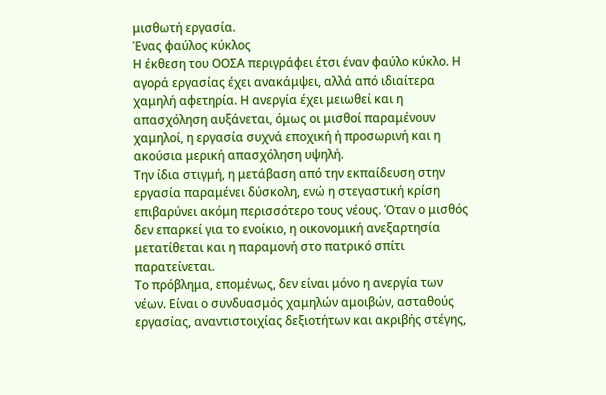μισθωτή εργασία.
Ένας φαύλος κύκλος
Η έκθεση του ΟΟΣΑ περιγράφει έτσι έναν φαύλο κύκλο. Η αγορά εργασίας έχει ανακάμψει, αλλά από ιδιαίτερα χαμηλή αφετηρία. Η ανεργία έχει μειωθεί και η απασχόληση αυξάνεται, όμως οι μισθοί παραμένουν χαμηλοί, η εργασία συχνά εποχική ή προσωρινή και η ακούσια μερική απασχόληση υψηλή.
Την ίδια στιγμή, η μετάβαση από την εκπαίδευση στην εργασία παραμένει δύσκολη, ενώ η στεγαστική κρίση επιβαρύνει ακόμη περισσότερο τους νέους. Όταν ο μισθός δεν επαρκεί για το ενοίκιο, η οικονομική ανεξαρτησία μετατίθεται και η παραμονή στο πατρικό σπίτι παρατείνεται.
Το πρόβλημα, επομένως, δεν είναι μόνο η ανεργία των νέων. Είναι ο συνδυασμός χαμηλών αμοιβών, ασταθούς εργασίας, αναντιστοιχίας δεξιοτήτων και ακριβής στέγης,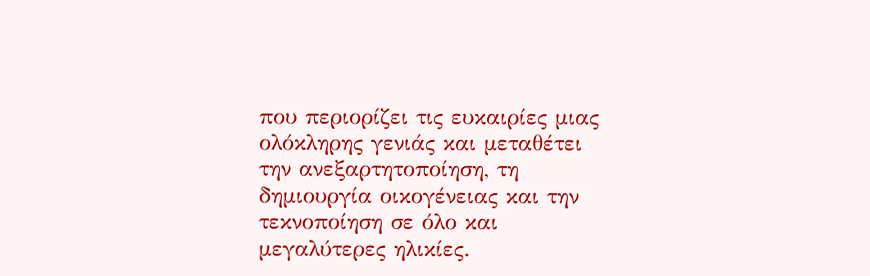που περιορίζει τις ευκαιρίες μιας ολόκληρης γενιάς και μεταθέτει την ανεξαρτητοποίηση, τη δημιουργία οικογένειας και την τεκνοποίηση σε όλο και μεγαλύτερες ηλικίες.